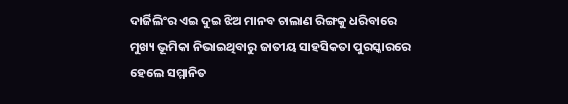ଦାର୍ଜିଲିଂର ଏଇ ଦୁଇ ଝିଅ ମାନବ ଚାଲାଣ ରିଙ୍ଗକୁ ଧରିବାରେ ମୁଖ୍ୟ ଭୂମିକା ନିଭାଇଥିବାରୁ ଜାତୀୟ ସାହସିକତା ପୁରସ୍କାରରେ ହେଲେ ସମ୍ମାନିତ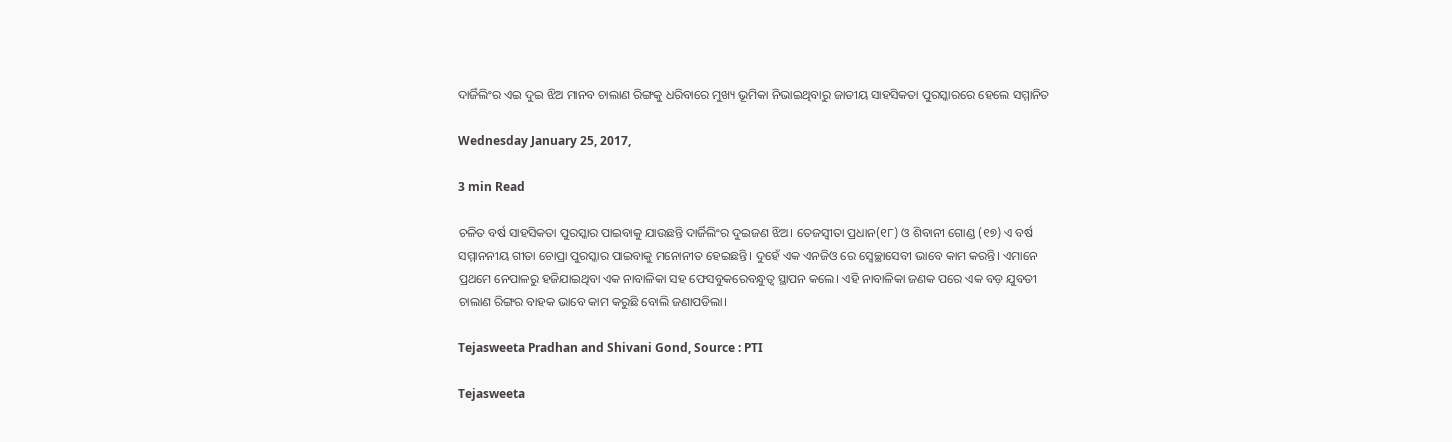ଦାର୍ଜିଲିଂର ଏଇ ଦୁଇ ଝିଅ ମାନବ ଚାଲାଣ ରିଙ୍ଗକୁ ଧରିବାରେ ମୁଖ୍ୟ ଭୂମିକା ନିଭାଇଥିବାରୁ ଜାତୀୟ ସାହସିକତା ପୁରସ୍କାରରେ ହେଲେ ସମ୍ମାନିତ

Wednesday January 25, 2017,

3 min Read

ଚଳିତ ବର୍ଷ ସାହସିକତା ପୁରସ୍କାର ପାଇବାକୁ ଯାଉଛନ୍ତି ଦାର୍ଜିଲିଂର ଦୁଇଜଣ ଝିଅ। ତେଜସ୍ଵୀତା ପ୍ରଧାନ(୧୮) ଓ ଶିବାନୀ ଗୋଣ୍ଡ (୧୭) ଏ ବର୍ଷ ସମ୍ମାନନୀୟ ଗୀତା ଚୋପ୍ରା ପୁରସ୍କାର ପାଇବାକୁ ମନୋନୀତ ହେଇଛନ୍ତି। ଦୁହେଁ ଏକ ଏନଜିଓ ରେ ସ୍ଵେଚ୍ଛାସେବୀ ଭାବେ କାମ କରନ୍ତି। ଏମାନେ ପ୍ରଥମେ ନେପାଳରୁ ହଜିଯାଇଥିବା ଏକ ନାବାଳିକା ସହ ଫେସବୁକରେବନ୍ଧୁତ୍ଵ ସ୍ଥାପନ କଲେ। ଏହି ନାବାଳିକା ଜଣକ ପରେ ଏକ ବଡ଼ ଯୁବତୀ ଚାଲାଣ ରିଙ୍ଗର ବାହକ ଭାବେ କାମ କରୁଛି ବୋଲି ଜଣାପଡିଲା।

Tejasweeta Pradhan and Shivani Gond, Source : PTI

Tejasweeta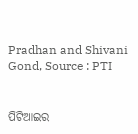Pradhan and Shivani Gond, Source : PTI


ପିଟିଆଇର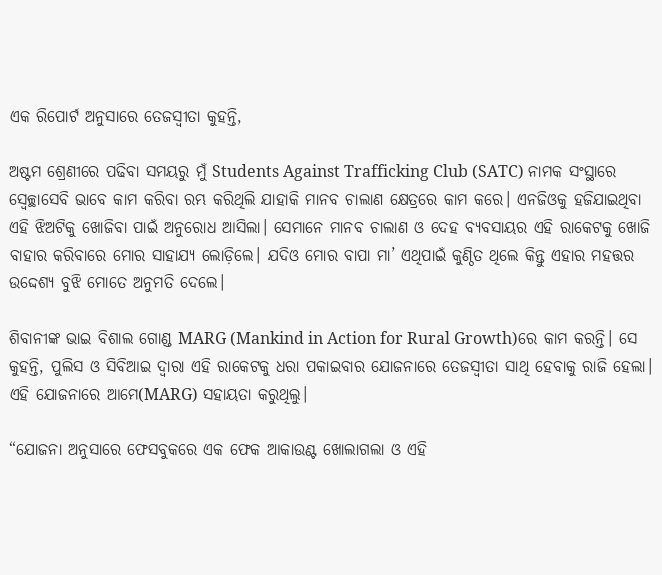ଏକ ରିପୋର୍ଟ ଅନୁସାରେ ତେଜସ୍ଵୀତା କୁହନ୍ତି,

ଅଷ୍ଟମ ଶ୍ରେଣୀରେ ପଢିବା ସମୟରୁ ମୁଁ Students Against Trafficking Club (SATC) ନାମକ ସଂସ୍ଥାରେ ସ୍ଵେଚ୍ଛାସେବି ଭାବେ କାମ କରିବା ରମ୍ଭ କରିଥିଲି ଯାହାକି ମାନବ ଚାଲାଣ କ୍ଷେତ୍ରରେ କାମ କରେ। ଏନଜିଓକୁ ହଜିଯାଇଥିବା ଏହି ଝିଅଟିକୁ ଖୋଜିବା ପାଇଁ ଅନୁରୋଧ ଆସିଲା। ସେମାନେ ମାନବ ଚାଲାଣ ଓ ଦେହ ବ୍ୟବସାୟର ଏହି ରାକେଟକୁ ଖୋଜି ବାହାର କରିବାରେ ମୋର ସାହାଯ୍ୟ ଲୋଡ଼ିଲେ। ଯଦିଓ ମୋର ବାପା ମା’ ଏଥିପାଇଁ କୁଣ୍ଠିତ ଥିଲେ କିନ୍ତୁ ଏହାର ମହତ୍ତର ଉଦ୍ଦେଶ୍ୟ ବୁଝି ମୋତେ ଅନୁମତି ଦେଲେ।

ଶିବାନୀଙ୍କ ଭାଇ ବିଶାଲ ଗୋଣ୍ଡ MARG (Mankind in Action for Rural Growth)ରେ କାମ କରନ୍ତି। ସେ କୁହନ୍ତି, ପୁଲିସ ଓ ସିବିଆଇ ଦ୍ଵାରା ଏହି ରାକେଟକୁ ଧରା ପକାଇବାର ଯୋଜନାରେ ତେଜସ୍ଵୀତା ସାଥି ହେବାକୁ ରାଜି ହେଲା। ଏହି ଯୋଜନାରେ ଆମେ(MARG) ସହାୟତା କରୁଥିଲୁ।

“ଯୋଜନା ଅନୁସାରେ ଫେସବୁକରେ ଏକ ଫେକ ଆକାଉଣ୍ଟ ଖୋଲାଗଲା ଓ ଏହି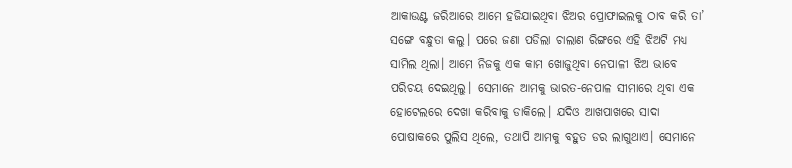ଆକାଉଣ୍ଟ ଜରିଆରେ ଆମେ ହଜିଯାଇଥିବା ଝିଅର ପ୍ରୋଫାଇଲକୁ ଠାବ କରି ତା’ ସଙ୍ଗେ ବନ୍ଧୁତା କଲୁ। ପରେ ଜଣା ପଡିଲା ଚାଲାଣ ରିଙ୍ଗରେ ଏହି ଝିଅଟି ମଧ୍ୟ ସାମିଲ ଥିଲା। ଆମେ ନିଜକୁ ଏକ କାମ ଖୋଜୁଥିବା ନେପାଳୀ ଝିଅ ଭାବେ ପରିଚୟ ଦେଇଥିଲୁ। ସେମାନେ ଆମକୁ ଭାରତ-ନେପାଳ ସୀମାରେ ଥିବା ଏକ ହୋଟେଲରେ ଦେଖା କରିବାକୁ ଡାକିଲେ। ଯଦିଓ ଆଖପାଖରେ ସାଦା ପୋଷାକରେ ପୁଲିସ ଥିଲେ, ତଥାପି ଆମକୁ ବହୁତ ଡର ଲାଗୁଥାଏ। ସେମାନେ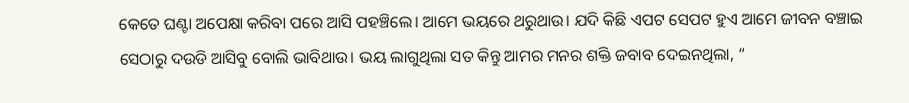କେତେ ଘଣ୍ଟା ଅପେକ୍ଷା କରିବା ପରେ ଆସି ପହଞ୍ଚିଲେ। ଆମେ ଭୟରେ ଥରୁଥାଉ। ଯଦି କିଛି ଏପଟ ସେପଟ ହୁଏ ଆମେ ଜୀବନ ବଞ୍ଚାଇ ସେଠାରୁ ଦଉଡି ଆସିବୁ ବୋଲି ଭାବିଥାଉ। ଭୟ ଲାଗୁଥିଲା ସତ କିନ୍ତୁ ଆମର ମନର ଶକ୍ତି ଜବାବ ଦେଇନଥିଲା, “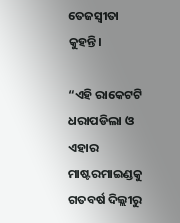ତେଜସ୍ଵୀତା କୁହନ୍ତି।

“ଏହି ରାକେଟଟି ଧରାପଡିଲା ଓ ଏହାର ମାଷ୍ଟରମାଇଣ୍ଡକୁ ଗତବର୍ଷ ଦିଲ୍ଲୀରୁ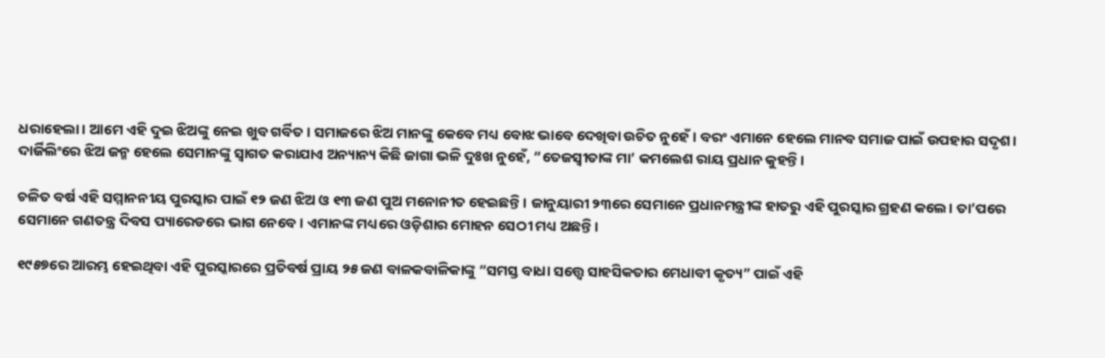ଧରାହେଲା। ଆମେ ଏହି ଦୁଇ ଝିଅଙ୍କୁ ନେଇ ଖୁବ ଗର୍ବିତ। ସମାଜରେ ଝିଅ ମାନଙ୍କୁ କେବେ ମଧ୍ୟ ବୋଝ ଭାବେ ଦେଖିବା ଉଚିତ ନୁହେଁ। ବରଂ ଏମାନେ ହେଲେ ମାନବ ସମାଜ ପାଇଁ ଉପହାର ସଦୃଶ। ଦାର୍ଜିଲିଂରେ ଝିଅ ଜନ୍ମ ହେଲେ ସେମାନଙ୍କୁ ସ୍ଵାଗତ କରାଯାଏ ଅନ୍ୟାନ୍ୟ କିଛି ଜାଗା ଭଳି ଦୁଃଖ ନୁହେଁ, “ତେଜସ୍ଵୀତାଙ୍କ ମା’ କମଲେଶ ରାୟ ପ୍ରଧାନ କୁହନ୍ତି।

ଚଳିତ ବର୍ଷ ଏହି ସମ୍ମାନନୀୟ ପୁରସ୍କାର ପାଇଁ ୧୨ ଜଣ ଝିଅ ଓ ୧୩ ଜଣ ପୁଅ ମନୋନୀତ ହେଇଛନ୍ତି। ଜାନୁୟାରୀ ୨୩ରେ ସେମାନେ ପ୍ରଧାନମନ୍ତ୍ରୀଙ୍କ ହାତରୁ ଏହି ପୁରସ୍କାର ଗ୍ରହଣ କଲେ। ତା’ପରେ ସେମାନେ ଗଣତନ୍ତ୍ର ଦିବସ ପ୍ୟାରେଡରେ ଭାଗ ନେବେ। ଏମାନଙ୍କ ମଧ୍ୟରେ ଓଡ଼ିଶାର ମୋହନ ସେଠୀ ମଧ୍ୟ ଅଛନ୍ତି।

୧୯୫୭ରେ ଆରମ୍ଭ ହେଇଥିବା ଏହି ପୁରସ୍କାରରେ ପ୍ରତିବର୍ଷ ପ୍ରାୟ ୨୫ ଜଣ ବାଳକବାଳିକାଙ୍କୁ “ସମସ୍ତ ବାଧା ସତ୍ତ୍ୱେ ସାହସିକତାର ମେଧାବୀ କୃତ୍ୟ” ପାଇଁ ଏହି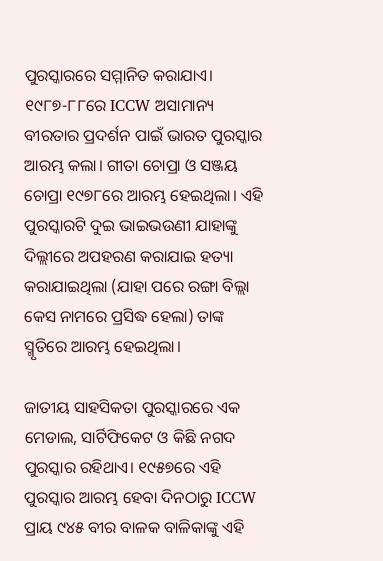ପୁରସ୍କାରରେ ସମ୍ମାନିତ କରାଯାଏ। ୧୯୮୭-୮୮ରେ ICCW ଅସାମାନ୍ୟ ବୀରତାର ପ୍ରଦର୍ଶନ ପାଇଁ ଭାରତ ପୁରସ୍କାର ଆରମ୍ଭ କଲା। ଗୀତା ଚୋପ୍ରା ଓ ସଞ୍ଜୟ ଚୋପ୍ରା ୧୯୭୮ରେ ଆରମ୍ଭ ହେଇଥିଲା। ଏହି ପୁରସ୍କାରଟି ଦୁଇ ଭାଇଭଉଣୀ ଯାହାଙ୍କୁ ଦିଲ୍ଲୀରେ ଅପହରଣ କରାଯାଇ ହତ୍ୟା କରାଯାଇଥିଲା (ଯାହା ପରେ ରଙ୍ଗା ବିଲ୍ଲା କେସ ନାମରେ ପ୍ରସିଦ୍ଧ ହେଲା) ତାଙ୍କ ସ୍ମୃତିରେ ଆରମ୍ଭ ହେଇଥିଲା।

ଜାତୀୟ ସାହସିକତା ପୁରସ୍କାରରେ ଏକ ମେଡାଲ, ସାର୍ଟିଫିକେଟ ଓ କିଛି ନଗଦ ପୁରସ୍କାର ରହିଥାଏ। ୧୯୫୭ରେ ଏହି ପୁରସ୍କାର ଆରମ୍ଭ ହେବା ଦିନଠାରୁ ICCW ପ୍ରାୟ ୯୪୫ ବୀର ବାଳକ ବାଳିକାଙ୍କୁ ଏହି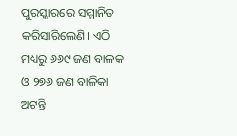ପୁରସ୍କାରରେ ସମ୍ମାନିତ କରିସାରିଲେଣି। ଏଠି ମଧ୍ୟରୁ ୬୬୯ ଜଣ ବାଳକ ଓ ୨୭୬ ଜଣ ବାଳିକା ଅଟନ୍ତି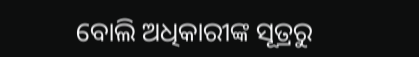ବୋଲି ଅଧିକାରୀଙ୍କ ସୂତ୍ରରୁ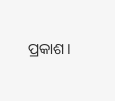ପ୍ରକାଶ।